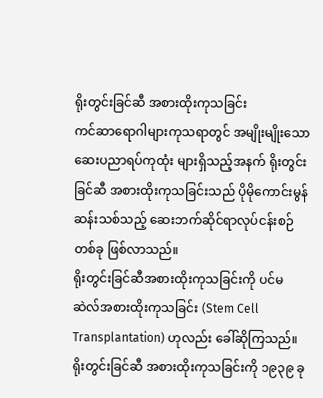ရိုးတွင်းခြင်ဆီ အစားထိုးကုသခြင်း
ကင်ဆာရောဂါများကုသရာတွင် အမျိုးမျိုးသော ဆေးပညာရပ်ကုထုံး များရှိသည့်အနက် ရိုးတွင်းခြင်ဆီ အစားထိုးကုသခြင်းသည် ပိုမိုကောင်းမွန်ဆန်းသစ်သည့် ဆေးဘက်ဆိုင်ရာလုပ်ငန်းစဉ်တစ်ခု ဖြစ်လာသည်။
ရိုးတွင်းခြင်ဆီအစားထိုးကုသခြင်းကို ပင်မဆဲလ်အစားထိုးကုသခြင်း (Stem Cell Transplantation) ဟုလည်း ခေါ်ဆိုကြသည်။ ရိုးတွင်းခြင်ဆီ အစားထိုးကုသခြင်းကို ၁၉၃၉ ခု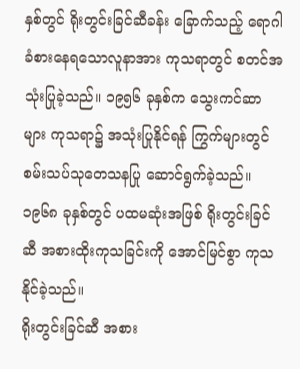နှစ်တွင် ရိုးတွင်းခြင်ဆီခန်း ခြောက်သည့် ရောဂါခံစားနေရသောလူနာအား ကုသရာတွင် စတင်အသုံးပြုခဲ့သည်။ ၁၉၅၆ ခုနှစ်က သွေးကင်ဆာများ ကုသရာ၌ အသုံးပြုနိုင်ရန် ကြွက်များတွင် စမ်းသပ်သုတေသနပြု ဆောင်ရွက်ခဲ့သည်။ ၁၉၆၈ ခုနှစ်တွင် ပထမဆုံးအဖြစ် ရိုးတွင်းခြင်ဆီ အစားထိုးကုသခြင်းကို အောင်မြင်စွာ ကုသနိုင်ခဲ့သည်။
ရိုးတွင်းခြင်ဆီ အစား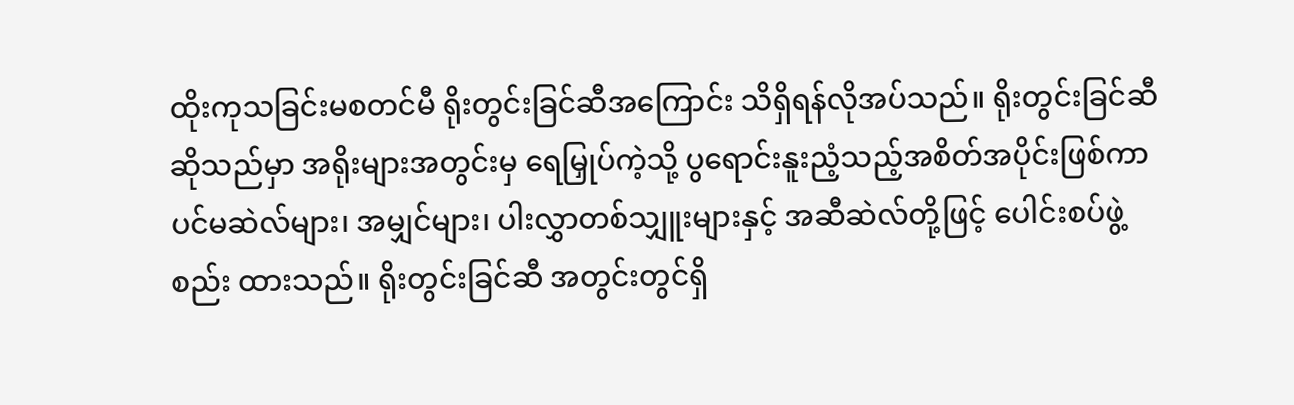ထိုးကုသခြင်းမစတင်မီ ရိုးတွင်းခြင်ဆီအကြောင်း သိရှိရန်လိုအပ်သည်။ ရိုးတွင်းခြင်ဆီ ဆိုသည်မှာ အရိုးများအတွင်းမှ ရေမြှုပ်ကဲ့သို့ ပွရောင်းနူးညံ့သည့်အစိတ်အပိုင်းဖြစ်ကာ ပင်မဆဲလ်များ၊ အမျှင်များ၊ ပါးလွှာတစ်သျှူးများနှင့် အဆီဆဲလ်တို့ဖြင့် ပေါင်းစပ်ဖွဲ့စည်း ထားသည်။ ရိုးတွင်းခြင်ဆီ အတွင်းတွင်ရှိ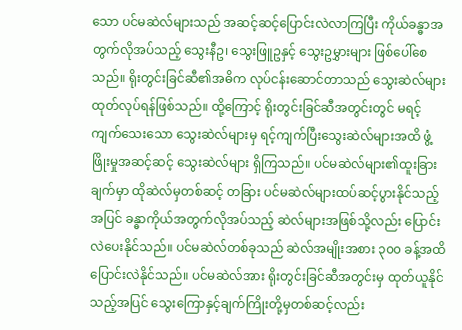သော ပင်မဆဲလ်များသည် အဆင့်ဆင့်ပြောင်းလဲလာကြပြီး ကိုယ်ခန္ဓာအတွက်လိုအပ်သည့် သွေးနီဥ၊ သွေးဖြူဥနှင့် သွေးဥမွှားများ ဖြစ်ပေါ်စေသည်။ ရိုးတွင်းခြင်ဆီ၏အဓိက လုပ်ငန်းဆောင်တာသည် သွေးဆဲလ်များ ထုတ်လုပ်ရန်ဖြစ်သည်။ ထို့ကြောင့် ရိုးတွင်းခြင်ဆီအတွင်းတွင် မရင့်ကျက်သေးသော သွေးဆဲလ်များမှ ရင့်ကျက်ပြီးသွေးဆဲလ်များအထိ ဖွံ့ဖြိုးမှုအဆင့်ဆင့် သွေးဆဲလ်များ ရှိကြသည်။ ပင်မဆဲလ်များ၏ထူးခြားချက်မှာ ထိုဆဲလ်မှတစ်ဆင့် တခြား ပင်မဆဲလ်များထပ်ဆင့်ပွားနိုင်သည့်အပြင် ခန္ဓာကိုယ်အတွက်လိုအပ်သည့် ဆဲလ်များအဖြစ်သို့လည်း ပြောင်းလဲပေးနိုင်သည်။ ပင်မဆဲလ်တစ်ခုသည် ဆဲလ်အမျိုးအစား ၃၀၀ ခန့်အထိ ပြောင်းလဲနိုင်သည်။ ပင်မဆဲလ်အား ရိုးတွင်းခြင်ဆီအတွင်းမှ ထုတ်ယူနိုင်သည့်အပြင် သွေးကြောနှင့်ချက်ကြိုးတို့မှတစ်ဆင့်လည်း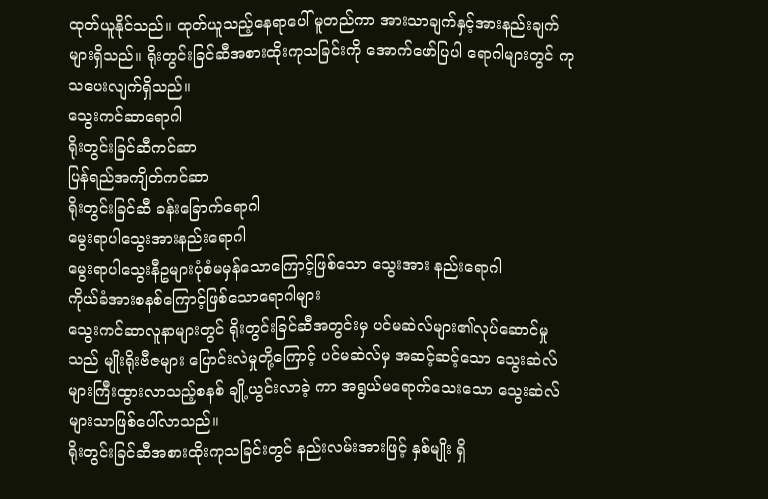ထုတ်ယူနိုင်သည်။ ထုတ်ယူသည့်နေရာပေါ် မူတည်ကာ အားသာချက်နှင့်အားနည်းချက်များရှိသည်။ ရိုးတွင်းခြင်ဆီအစားထိုးကုသခြင်းကို အောက်ဖော်ပြပါ ရောဂါများတွင် ကုသပေးလျက်ရှိသည်။
သွေးကင်ဆာရောဂါ
ရိုးတွင်းခြင်ဆီကင်ဆာ
ပြန်ရည်အကျိတ်ကင်ဆာ
ရိုးတွင်းခြင်ဆီ ခန်းခြောက်ရောဂါ
မွေးရာပါသွေးအားနည်းရောဂါ
မွေးရာပါသွေးနီဥများပုံစံမမှန်သောကြောင့်ဖြစ်သော သွေးအား နည်းရောဂါ
ကိုယ်ခံအားစနစ်ကြောင့်ဖြစ်သောရောဂါများ
သွေးကင်ဆာလူနာများတွင် ရိုးတွင်းခြင်ဆီအတွင်းမှ ပင်မဆဲလ်များ၏လုပ်ဆောင်မှုသည် မျိုးရိုးဗီဇများ ပြောင်းလဲမှုတို့ကြောင့် ပင်မဆဲလ်မှ အဆင့်ဆင့်သော သွေးဆဲလ်များကြီးထွားလာသည့်စနစ် ချို့ယွင်းလာခဲ့ ကာ အရွယ်မရောက်သေးသော သွေးဆဲလ်များသာဖြစ်ပေါ်လာသည်။
ရိုးတွင်းခြင်ဆီအစားထိုးကုသခြင်းတွင် နည်းလမ်းအားဖြင့် နှစ်မျိုး ရှိ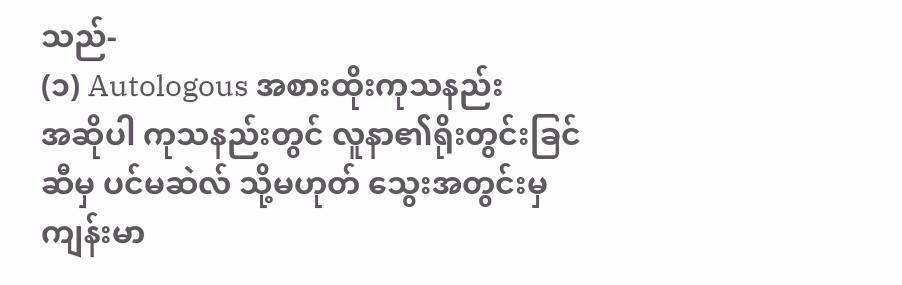သည်-
(၁) Autologous အစားထိုးကုသနည်း
အဆိုပါ ကုသနည်းတွင် လူနာ၏ရိုးတွင်းခြင်ဆီမှ ပင်မဆဲလ် သို့မဟုတ် သွေးအတွင်းမှ ကျန်းမာ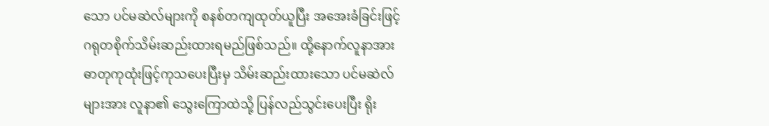သော ပင်မဆဲလ်များကို စနစ်တကျထုတ်ယူပြီး အအေးခံခြင်းဖြင့် ဂရုတစိုက်သိမ်းဆည်းထားရမည်ဖြစ်သည်။ ထို့နောက်လူနာအား ဓာတုကုထုံးဖြင့်ကုသပေးပြီးမှ သိမ်းဆည်းထားသော ပင်မဆဲလ်များအား လူနာ၏ သွေးကြောထဲသို့ ပြန်လည်သွင်းပေးပြီး ရိုး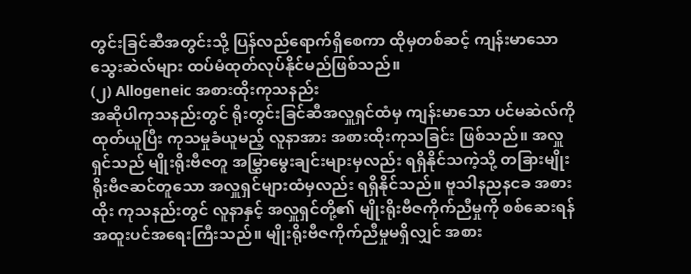တွင်းခြင်ဆီအတွင်းသို့ ပြန်လည်ရောက်ရှိစေကာ ထိုမှတစ်ဆင့် ကျန်းမာသော သွေးဆဲလ်များ ထပ်မံထုတ်လုပ်နိုင်မည်ဖြစ်သည်။
(၂) Allogeneic အစားထိုးကုသနည်း
အဆိုပါကုသနည်းတွင် ရိုးတွင်းခြင်ဆီအလှူရှင်ထံမှ ကျန်းမာသော ပင်မဆဲလ်ကိုထုတ်ယူပြီး ကုသမှုခံယူမည့် လူနာအား အစားထိုးကုသခြင်း ဖြစ်သည်။ အလှူရှင်သည် မျိုးရိုးဗီဇတူ အမြွှာမွေးချင်းများမှလည်း ရရှိနိုင်သကဲ့သို့ တခြားမျိုးရိုးဗီဇဆင်တူသော အလှူရှင်များထံမှလည်း ရရှိနိုင်သည်။ ဗူသါနညနငခ အစားထိုး ကုသနည်းတွင် လူနာနှင့် အလှူရှင်တို့၏ မျိုးရိုးဗီဇကိုက်ညီမှုကို စစ်ဆေးရန် အထူးပင်အရေးကြီးသည်။ မျိုးရိုးဗီဇကိုက်ညီမှုမရှိလျှင် အစား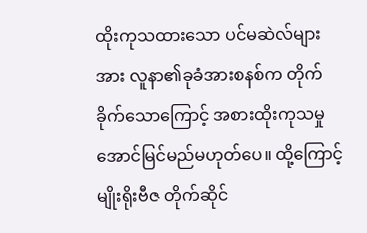ထိုးကုသထားသော ပင်မဆဲလ်များအား လူနာ၏ခုခံအားစနစ်က တိုက်ခိုက်သောကြောင့် အစားထိုးကုသမှု အောင်မြင်မည်မဟုတ်ပေ။ ထို့ကြောင့် မျိုးရိုးဗီဇ တိုက်ဆိုင်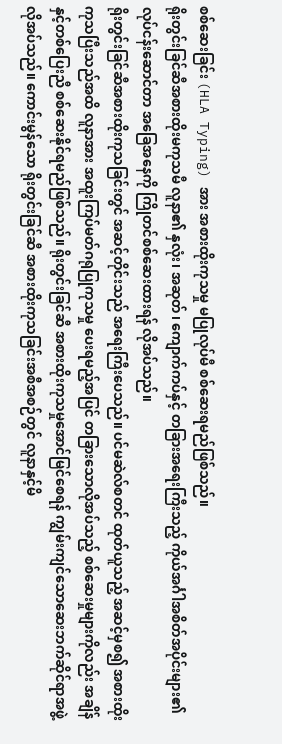စစ်ဆေးခြင်း (HLA Typing) အား အစားထိုးကုသမှု မပြုလုပ်မီ စစ်ဆေးရမည်ဖြစ်သည်။
ရိုးတွင်းခြင်ဆီအစားထိုးမကုသမီ လူနာ၏ နှလုံး၊ အဆုတ်၊ ကျောက်ကပ်နှင့် တခြားအရေးကြီးသည့် ကိုယ်အင်္ဂါအစိတ်အပိုင်းများ၏ လုပ်ငန်းဆောင်တာ အခြေအနေကို ကြိုတင်စစ်ဆေးထားရန် လိုအပ်သည်။
ရိုးတွင်းခြင်ဆီအစားထိုးကုသခြင်းတွင် အဆင့်တိုင်းသည် အရေးကြီးပေသည်။ ပင်မဆဲလ်စတင် ထုတ်ယူသည့် အဆင့်မှစ၍ အစားထိုးကုသပြီးသည်အထိ လူနာအား အထူးကြပ်မတ်ဂရုပြုကုသမှု ပေးရမည့်အပြင် တခြားသောလိုအပ်သည့် စစ်ဆေးမှုများကိုလည်း အချိန်နှင့်တစ်ပြေးညီ စစ်ဆေးနိုင်ရမည်ဖြစ်သည်။ ရိုးတွင်းခြင်ဆီ အစားထိုးကုသမှုအောင်မြင်စေရန် ကျွမ်းကျင်သောဆေးဘက်ဆိုင်ရာအဖွဲ့လိုအပ်သည်။ ကောင်းမွန်သော ရိုးတွင်းခြင်ဆီ အစားထိုးကုသခြင်းအစီအစဉ်တွင် လူနာနှင့်မိ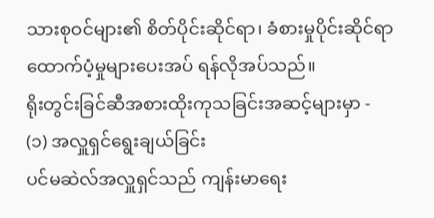သားစုဝင်များ၏ စိတ်ပိုင်းဆိုင်ရာ၊ ခံစားမှုပိုင်းဆိုင်ရာ ထောက်ပံ့မှုများပေးအပ် ရန်လိုအပ်သည်။
ရိုးတွင်းခြင်ဆီအစားထိုးကုသခြင်းအဆင့်များမှာ -
(၁) အလှူရှင်ရွေးချယ်ခြင်း
ပင်မဆဲလ်အလှူရှင်သည် ကျန်းမာရေး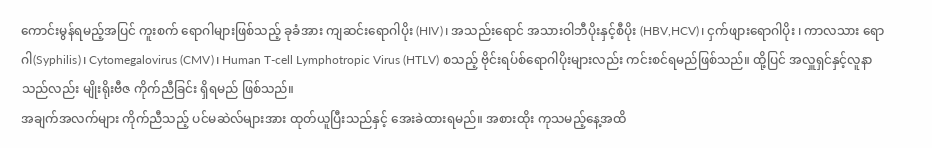ကောင်းမွန်ရမည့်အပြင် ကူးစက် ရောဂါများဖြစ်သည့် ခုခံအား ကျဆင်းရောဂါပိုး (HIV)၊ အသည်းရောင် အသားဝါဘီပိုးနှင့်စီပိုး (HBV,HCV)၊ ငှက်ဖျားရောဂါပိုး ၊ ကာလသား ရောဂါ(Syphilis)၊ Cytomegalovirus (CMV)၊ Human T-cell Lymphotropic Virus (HTLV) စသည့် ဗိုင်းရပ်စ်ရောဂါပိုးများလည်း ကင်းစင်ရမည်ဖြစ်သည်။ ထို့ပြင် အလှူရှင်နှင့်လူနာသည်လည်း မျိုးရိုးဗီဇ ကိုက်ညီခြင်း ရှိရမည် ဖြစ်သည်။
အချက်အလက်များ ကိုက်ညီသည့် ပင်မဆဲလ်များအား ထုတ်ယူပြီးသည်နှင့် အေးခဲထားရမည်။ အစားထိုး ကုသမည့်နေ့အထိ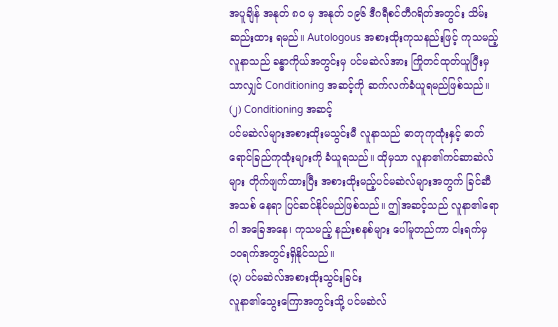အပူချိန် အနုတ် ၈၀ မှ အနုတ် ၁၉၆ ဒီဂရီစင်တီဂရိတ်အတွင်း သိမ်းဆည်းထား ရမည်။ Autologous အစားထိုးကုသနည်းဖြင့် ကုသမည့်လူနာသည် ခန္ဓာကိုယ်အတွင်းမှ ပင်မဆဲလ်အား ကြိုတင်ထုတ်ယူပြီးမှသာလျှင် Conditioning အဆင့်ကို ဆက်လက်ခံယူရမည်ဖြစ်သည်။
(၂) Conditioning အဆင့်
ပင်မဆဲလ်များအစားထိုးမသွင်းမီ လူနာသည် ဓာတုကုထုံးနှင့် ဓာတ်ရောင်ခြည်ကုထုံးများကို ခံယူရသည်။ ထိုမှသာ လူနာ၏ကင်ဆာဆဲလ်များ တိုက်ဖျက်ထားပြီး အစားထိုးမည့်ပင်မဆဲလ်များအတွက် ခြင်ဆီအသစ် နေရာ ပြင်ဆင်နိုင်မည်ဖြစ်သည်။ ဤအဆင့်သည် လူနာ၏ရောဂါ အခြေအနေ၊ ကုသမည့် နည်းစနစ်များ ပေါ်မူတည်ကာ ငါးရက်မှ ၁၀ရက်အတွင်းရှိနိုင်သည်။
(၃) ပင်မဆဲလ်အစားထိုးသွင်းခြင်း
လူနာ၏သွေးကြောအတွင်းသို့ ပင်မဆဲလ်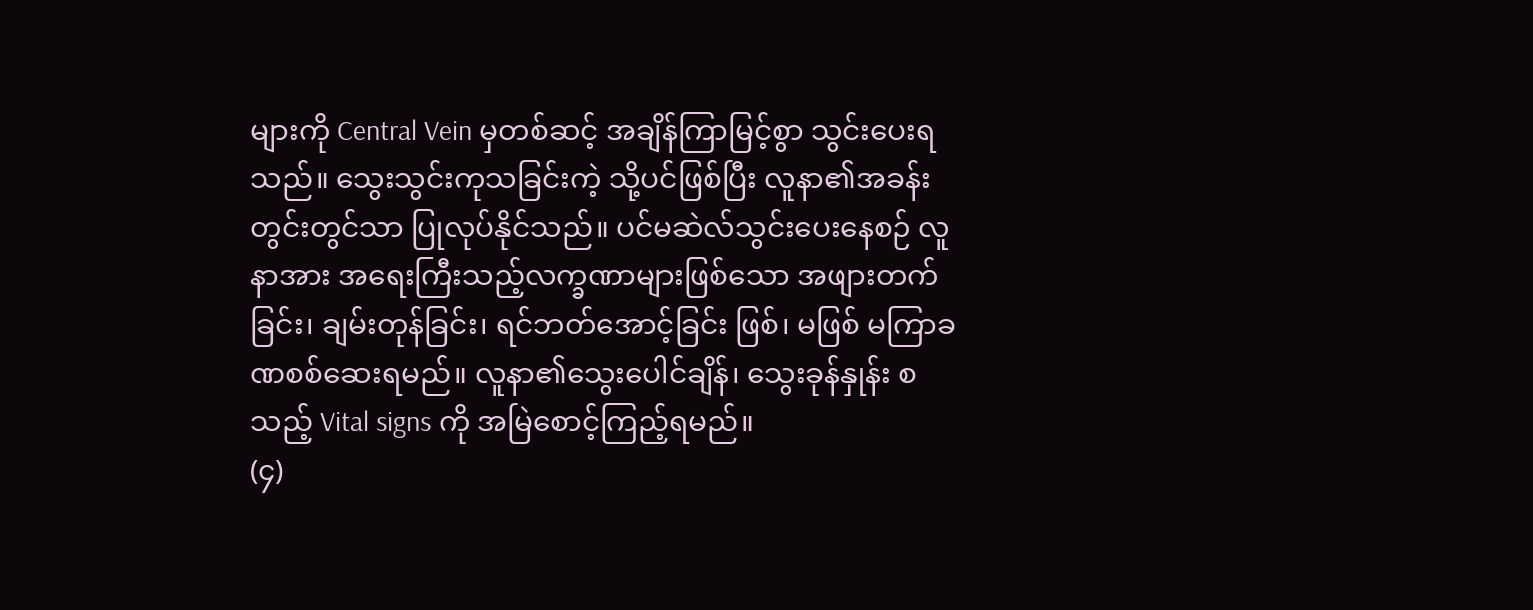များကို Central Vein မှတစ်ဆင့် အချိန်ကြာမြင့်စွာ သွင်းပေးရသည်။ သွေးသွင်းကုသခြင်းကဲ့ သို့ပင်ဖြစ်ပြီး လူနာ၏အခန်းတွင်းတွင်သာ ပြုလုပ်နိုင်သည်။ ပင်မဆဲလ်သွင်းပေးနေစဉ် လူနာအား အရေးကြီးသည့်လက္ခဏာများဖြစ်သော အဖျားတက်ခြင်း၊ ချမ်းတုန်ခြင်း၊ ရင်ဘတ်အောင့်ခြင်း ဖြစ်၊ မဖြစ် မကြာခဏစစ်ဆေးရမည်။ လူနာ၏သွေးပေါင်ချိန်၊ သွေးခုန်နှုန်း စသည့် Vital signs ကို အမြဲစောင့်ကြည့်ရမည်။
(၄)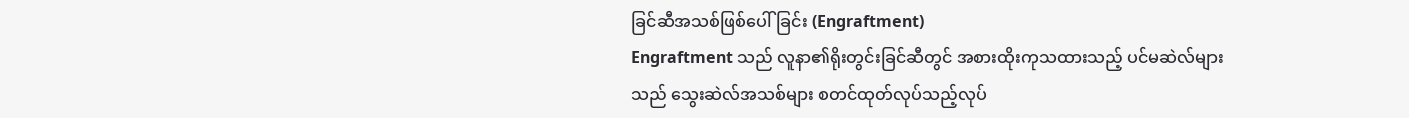ခြင်ဆီအသစ်ဖြစ်ပေါ်ခြင်း (Engraftment)
Engraftment သည် လူနာ၏ရိုးတွင်းခြင်ဆီတွင် အစားထိုးကုသထားသည့် ပင်မဆဲလ်များသည် သွေးဆဲလ်အသစ်များ စတင်ထုတ်လုပ်သည့်လုပ်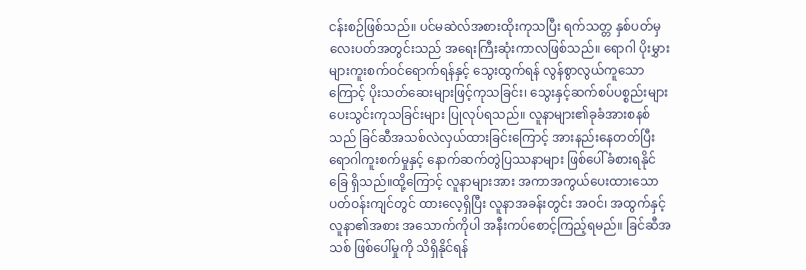ငန်းစဉ်ဖြစ်သည်။ ပင်မဆဲလ်အစားထိုးကုသပြီး ရက်သတ္တ နှစ်ပတ်မှ လေးပတ်အတွင်းသည် အရေးကြီးဆုံးကာလဖြစ်သည်။ ရောဂါ ပိုးမွှားများကူးစက်ဝင်ရောက်ရန်နှင့် သွေးထွက်ရန် လွန်စွာလွယ်ကူသောကြောင့် ပိုးသတ်ဆေးများဖြင့်ကုသခြင်း၊ သွေးနှင့်ဆက်စပ်ပစ္စည်းများ ပေးသွင်းကုသခြင်းများ ပြုလုပ်ရသည်။ လူနာများ၏ခုခံအားစနစ်သည် ခြင်ဆီအသစ်လဲလှယ်ထားခြင်းကြောင့် အားနည်းနေတတ်ပြီး ရောဂါကူးစက်မှုနှင့် နောက်ဆက်တွဲပြဿနာများ ဖြစ်ပေါ်ခံစားရနိုင်ခြေ ရှိသည်။ထို့ကြောင့် လူနာများအား အကာအကွယ်ပေးထားသော ပတ်ဝန်းကျင်တွင် ထားလေ့ရှိပြီး လူနာအခန်းတွင်း အဝင်၊ အထွက်နှင့် လူနာ၏အစား အသောက်ကိုပါ အနီးကပ်စောင့်ကြည့်ရမည်။ ခြင်ဆီအသစ် ဖြစ်ပေါ်မှုကို သိရှိနိုင်ရန်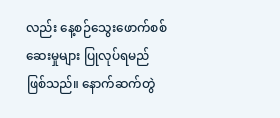လည်း နေ့စဉ်သွေးဖောက်စစ်ဆေးမှုများ ပြုလုပ်ရမည်ဖြစ်သည်။ နောက်ဆက်တွဲ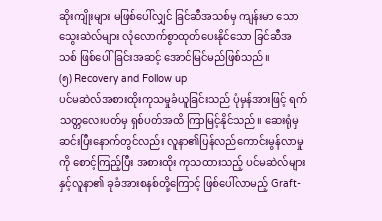ဆိုးကျိုးများ မဖြစ်ပေါ်လျှင် ခြင်ဆီအသစ်မှ ကျန်းမာ သောသွေးဆဲလ်များ လုံလောက်စွာထုတ်ပေးနိုင်သော ခြင်ဆီအသစ် ဖြစ်ပေါ်ခြင်းအဆင့် အောင်မြင်မည်ဖြစ်သည်။
(၅) Recovery and Follow up
ပင်မဆဲလ်အစားထိုးကုသမှုခံယူခြင်းသည် ပုံမှန်အားဖြင့် ရက်သတ္တလေးပတ်မှ ရှစ်ပတ်အထိ ကြာမြင့်နိုင်သည်။ ဆေးရုံမှဆင်းပြီးနောက်တွင်လည်း လူနာ၏ပြန်လည်ကောင်းမွန်လာမှုကို စောင့်ကြည့်ပြီး အစားထိုး ကုသထားသည့် ပင်မဆဲလ်များနှင့်လူနာ၏ ခုခံအားစနစ်တို့ကြောင့် ဖြစ်ပေါ်လာမည့် Graft-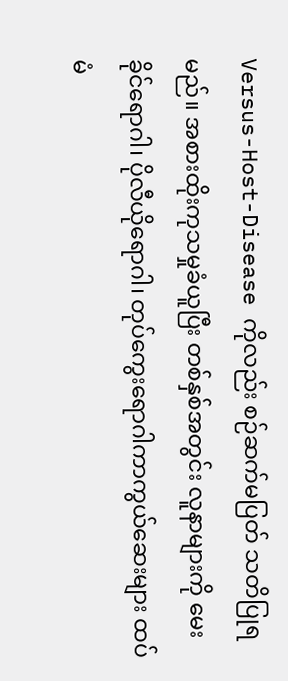Versus-Host-Disease ကိုလည်း စဉ်ဆက်မပြတ် သတိပြုရမည်။ အစားထိုးကုသမှုခံယူပြီး တစ်နှစ်အတွင်း လူနာများကို မေးခိုင်ရောဂါ၊ ပိုလီယိုရောဂါ၊ တုပ်ကွေးရောဂါကာကွယ်ဆေးများ ထပ်မံ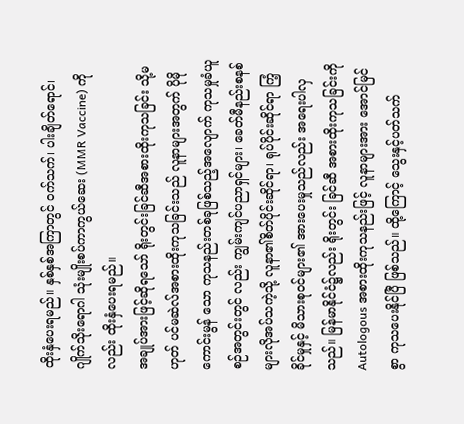ထိုးနှံပေးရမည်။ နှစ်နှစ်အကြာတွင် ဝက်သက်၊ ပါးချိတ်ရောင်၊ ဂျိုက်သိုးရောဂါ သုံးမျိုးစပ်ကာကွယ်ဆေး (MMR Vaccine) ကိုလည်း ထိုးနှံပေးရမည်။
အချုပ်အားဖြင့်ဆိုရသော် ရိုးတွင်းခြင်ဆီအစားထိုးကုသခြင်း သို့မဟုတ် ပင်မဆဲလ်အစားထိုးကုသခြင်းသည် လူနာများအတွက် ပိုမိုကောင်းမွန် သော ကုသနည်းတစ်ခုဖြစ်သည့်အလျောက် ကုသမှုခံယူစဉ်အတွင်းတွင် လည်း ကျွမ်းကျင်ပညာရှင်များ၊ ခေတ်မီနည်းစနစ်များလိုအပ်သကဲ့သို့ လူနာ၏စိတ်ပိုင်းဆိုင်ရာ၊ ရုပ်ပိုင်းဆိုင်ရာ ကြံ့ခိုင်မှုနှင့် မိသားစုဝင်များ၏ အားပေးမှုသည်လည်း အရေးပါလှသည်။ မြန်မာနိုင်ငံ၌လည်း ရိုးတွင်း ခြင်ဆီ အစားထိုးကုသခြင်းကို Autologous အစားထိုးကုသနည်းဖြင့် လူနာများအား အောင်မြင်စွာ ကုသပေးနိုင်ပြီ ဖြစ်သည်။ ထို့ကြောင့် သွေးနှင့်ပတ်သက်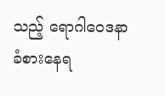သည့် ရောဂါဝေဒနာခံစားနေရ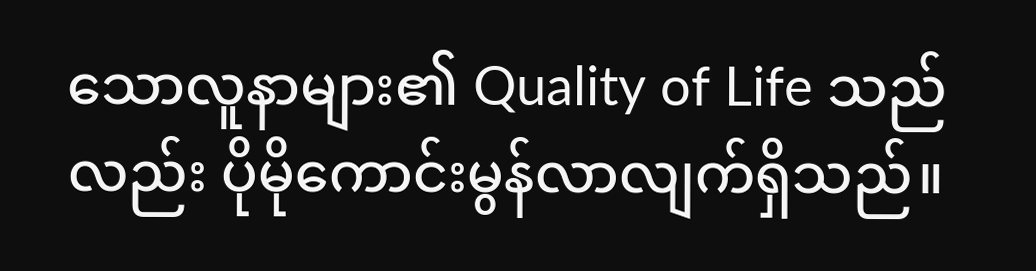သောလူနာများ၏ Quality of Life သည်လည်း ပိုမိုကောင်းမွန်လာလျက်ရှိသည်။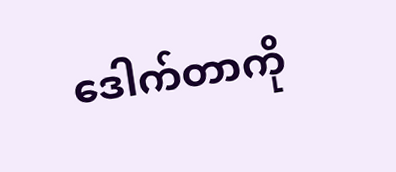ဒေါက်တာကို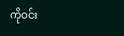ကိုဝင်း